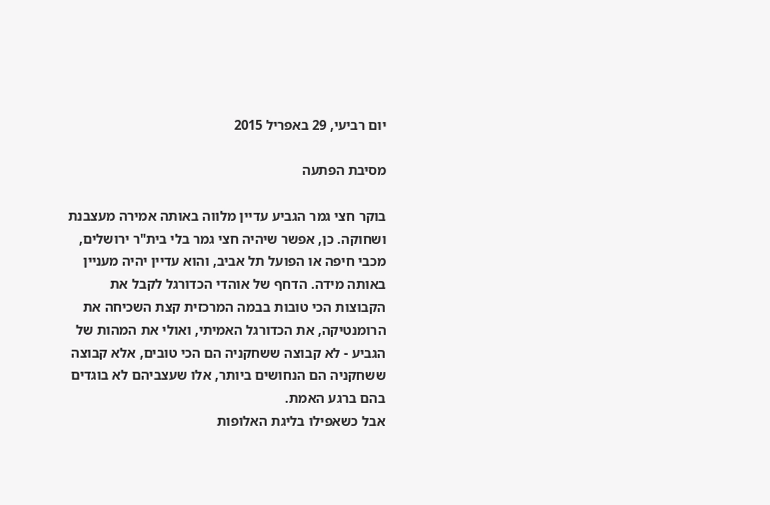יום רביעי, 29 באפריל 2015

מסיבת הפתעה

בוקר חצי גמר הגביע עדיין מלווה באותה אמירה מעצבנת ושחוקה. כן, אפשר שיהיה חצי גמר בלי בית"ר ירושלים, מכבי חיפה או הפועל תל אביב, והוא עדיין יהיה מעניין באותה מידה. הדחף של אוהדי הכדורגל לקבל את הקבוצות הכי טובות בבמה המרכזית קצת השכיחה את הרומנטיקה, את הכדורגל האמיתי, ואולי את המהות של הגביע - לא קבוצה ששחקניה הם הכי טובים, אלא קבוצה ששחקניה הם הנחושים ביותר, אלו שעצביהם לא בוגדים בהם ברגע האמת.
אבל כשאפילו בליגת האלופות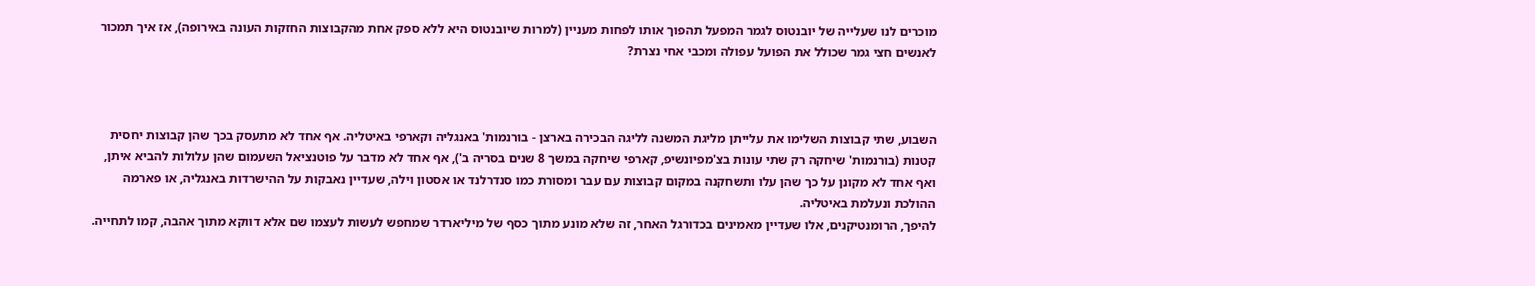מוכרים לנו שעלייה של יובנטוס לגמר המפעל תהפוך אותו לפחות מעניין (למרות שיובנטוס היא ללא ספק אחת מהקבוצות החזקות העונה באירופה), אז איך תמכור לאנשים חצי גמר שכולל את הפועל עפולה ומכבי אחי נצרת?



השבוע, שתי קבוצות השלימו את עלייתן מליגת המשנה לליגה הבכירה בארצן - בורנמות' באנגליה וקארפי באיטליה. אף אחד לא מתעסק בכך שהן קבוצות יחסית קטנות (בורנמות' שיחקה רק שתי עונות בצ'מפיונשיפ, קארפי שיחקה במשך 8 שנים בסריה ב'), אף אחד לא מדבר על פוטנציאל השעמום שהן עלולות להביא איתן, ואף אחד לא מקונן על כך שהן עלו ותשחקנה במקום קבוצות עם עבר ומסורת כמו סנדרלנד או אסטון וילה, שעדיין נאבקות על ההישרדות באנגליה, או פארמה ההולכת ונעלמת באיטליה.
להיפך, הרומנטיקנים, אלו שעדיין מאמינים בכדורגל האחר, זה שלא מונע מתוך כסף של מיליארדר שמחפש לעשות לעצמו שם אלא דווקא מתוך אהבה, קמו לתחייה.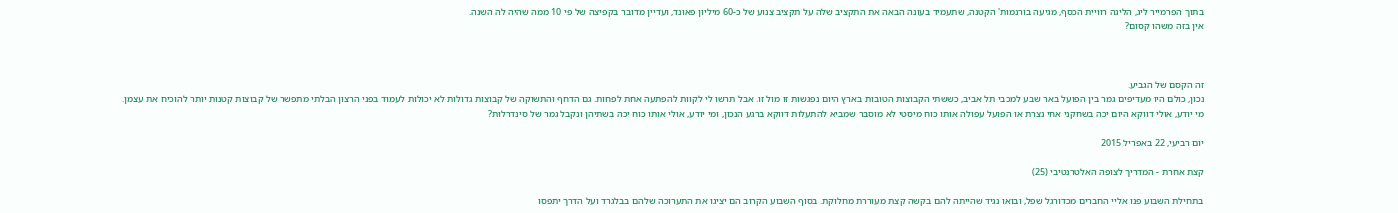בתוך הפרמייר ליג, הליגה רוויית הכסף, מגיעה בורנמות' הקטנה, שתעמיד בעונה הבאה את התקציב שלה על תקציב צנוע של כ-60 מיליון פאונד, ועדיין מדובר בקפיצה של פי 10 ממה שהיה לה השנה.
אין בזה משהו קסום?



זה הקסם של הגביע.
נכון, כולם היו מעדיפים גמר בין הפועל באר שבע למכבי תל אביב, כששתי הקבוצות הטובות בארץ היום נפגשות זו מול זו. אבל תרשו לי לקוות להפתעה אחת לפחות. גם הדחף והתשוקה של קבוצות גדולות לא יכולות לעמוד בפני הרצון הבלתי מתפשר של קבוצות קטנות יותר להוכיח את עצמן.
מי יודע, אולי דווקא היום יכה בשחקני אחי נצרת או הפועל עפולה אותו כוח מיסטי לא מוסבר שמביא להתעלות דווקא ברגע הנכון, ומי יודע, אולי אותו כוח יכה בשתיהן ונקבל גמר של סינדרלות?

יום רביעי, 22 באפריל 2015

קצת אחרת - המדריך לצופה האלטרנטיבי (25)

בתחילת השבוע פנו אליי החברים מכדורגל שפל, ובואו נגיד שהייתה להם בקשה קצת מעוררת מחלוקת. בסוף השבוע הקרוב הם יציגו את התערוכה שלהם בבלגרד ועל הדרך יתפסו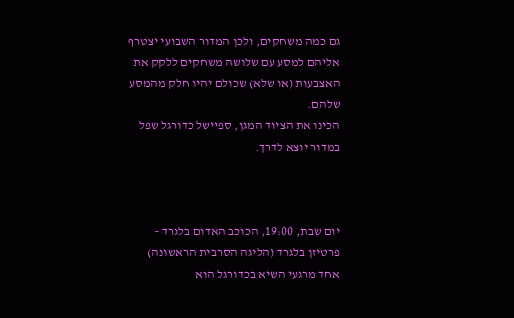גם כמה משחקים, ולכן המדור השבועי יצטרף אליהם למסע עם שלושה משחקים ללקק את האצבעות (או שלא) שכולם יהיו חלק מהמסע שלהם.
הכינו את הציוד המגן, ספיישל כדורגל שפל במדור יוצא לדרך.



יום שבת, 19:00, הכוכב האדום בלגרד – פרטיזן בלגרד (הליגה הסרבית הראשונה)
אחד מרגעי השיא בכדורגל הוא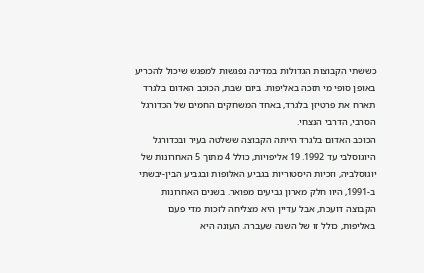כששתי הקבוצות הגדולות במדינה נפגשות למפגש שיכול להכריע באופן סופי מי תזכה באליפות. ביום שבת, הכוכב האדום בלגרד תארח את פרטיזן בלגרד, באחד המשחקים החמים של הכדורגל הסרבי, הדרבי הנצחי.
הכוכב האדום בלגרד הייתה הקבוצה ששלטה בעיר ובכדורגל היוגוסלבי עד 1992. 19 אליפויות, כולל 4 מתוך 5 האחרונות של יוגוסלביה, וזכיות היסטוריות בגביע האלופות ובגביע הבין-יבשתי ב-1991, היוו חלק מארון גביעים מפואר. בשנים האחרונות הקבוצה דועכת, אבל עדיין היא מצליחה לזכות מדי פעם באליפות, כולל זו של השנה שעברה. העונה היא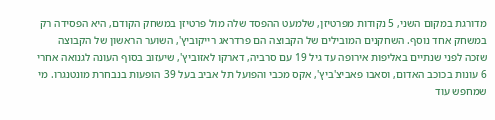מדורגת במקום השני, 5 נקודות מפרטיזן, שלמעט ההפסד שלה מול פרטיזן במשחק הקודם, היא הפסידה רק במשחק אחד נוסף. השחקנים המובילים של הקבוצה הם פרדראג רייקוביץ', השוער הראשון של הקבוצה שזכה לפני שנתיים באליפות אירופה עד גיל 19 עם סרביה, דארקו לאזוביץ', שיעזוב בסוף העונה לגנואה אחרי 6 עונות בכוכב האדום, וסאבו פאביצ'ביץ', אקס מכבי והפועל תל אביב בעל 39 הופעות בנבחרת מונטנגרו. מי שמחפש עוד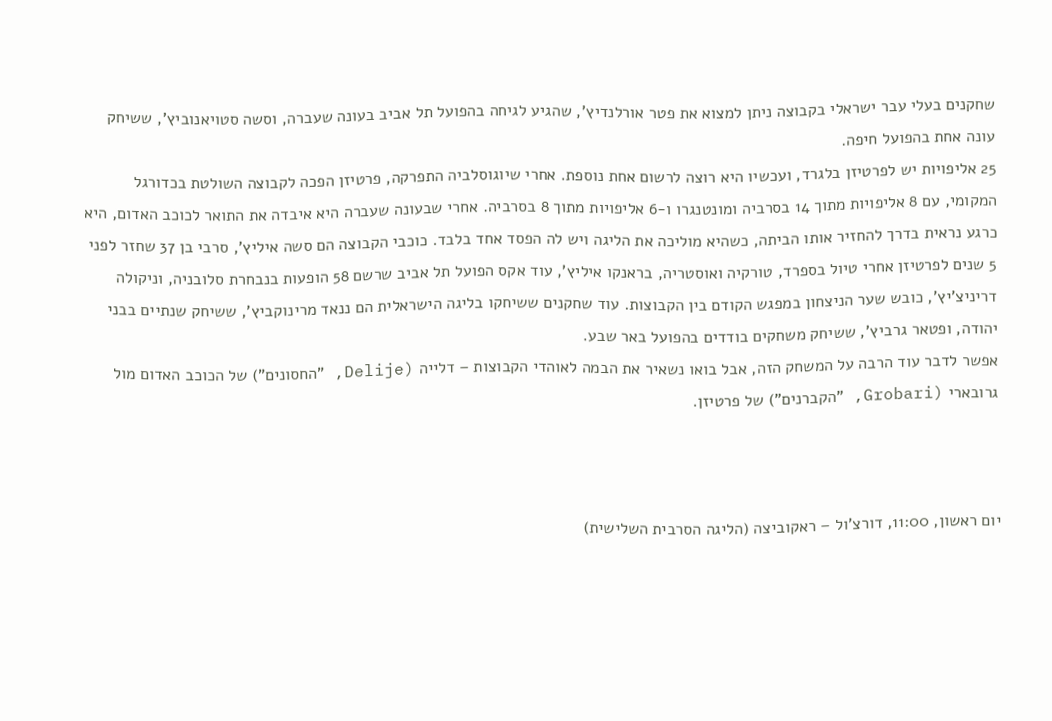שחקנים בעלי עבר ישראלי בקבוצה ניתן למצוא את פטר אורלנדיץ', שהגיע לגיחה בהפועל תל אביב בעונה שעברה, וסשה סטויאנוביץ', ששיחק עונה אחת בהפועל חיפה.
25 אליפויות יש לפרטיזן בלגרד, ועכשיו היא רוצה לרשום אחת נוספת. אחרי שיוגוסלביה התפרקה, פרטיזן הפכה לקבוצה השולטת בכדורגל המקומי, עם 8 אליפויות מתוך 14 בסרביה ומונטנגרו ו-6 אליפויות מתוך 8 בסרביה. אחרי שבעונה שעברה היא איבדה את התואר לכוכב האדום, היא כרגע נראית בדרך להחזיר אותו הביתה, כשהיא מוליכה את הליגה ויש לה הפסד אחד בלבד. כוכבי הקבוצה הם סשה איליץ', סרבי בן 37 שחזר לפני 5 שנים לפרטיזן אחרי טיול בספרד, טורקיה ואוסטריה, בראנקו איליץ', עוד אקס הפועל תל אביב שרשם 58 הופעות בנבחרת סלובניה, וניקולה דריניצ'יץ', כובש שער הניצחון במפגש הקודם בין הקבוצות. עוד שחקנים ששיחקו בליגה הישראלית הם ננאד מרינוקביץ', ששיחק שנתיים בבני יהודה, ופטאר גרביץ', ששיחק משחקים בודדים בהפועל באר שבע.
אפשר לדבר עוד הרבה על המשחק הזה, אבל בואו נשאיר את הבמה לאוהדי הקבוצות – דלייה (Delije, "החסונים") של הכוכב האדום מול גרובארי (Grobari, "הקברנים") של פרטיזן.



יום ראשון, 11:00, דורצ'ול – ראקוביצה (הליגה הסרבית השלישית)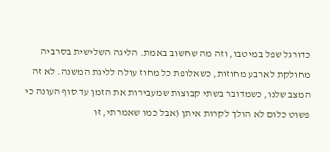כדורגל שפל במיטבו, וזה מה שחשוב באמת. הליגה השלישית בסרביה מחולקת לארבע מחוזות, כשאלופת כל מחוז עולה לליגת המשנה. לא זה המצב שלנו, כשמדובר בשתי קבוצות שמעבירות את הזמן עד סוף העונה כי פשוט כלום לא הולך לקרות איתן (אבל כמו שאמרתי, זו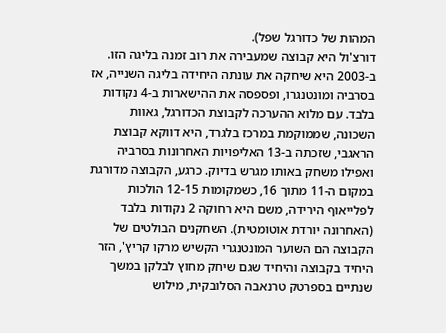המהות של כדורגל שפל).
דורצ'ול היא קבוצה שמעבירה את רוב זמנה בליגה הזו. ב-2003 היא שיחקה את עונתה היחידה בליגה השנייה, אז בסרביה ומונטנגרו, ופספסה את ההישארות ב-4 נקודות בלבד. עם מלוא ההערכה לקבוצת הכדורגל, גאוות השכונה, שממוקמת במרכז בלגרד, היא דווקא קבוצת הראגבי, שזכתה ב-13 האליפויות האחרונות בסרביה ואפילו משחק באותו מגרש בדיוק. כרגע, הקבוצה מדורגת במקום ה-11 מתוך 16, כשמקומות 12-15 הולכות לפלייאוף הירידה, משם היא רחוקה 2 נקודות בלבד (האחרונה יורדת אוטומטית). השחקנים הבולטים של הקבוצה הם השוער המונטנגרי הקשיש מרקו קריץ', הזר היחיד בקבוצה והיחיד שגם שיחק מחוץ לבלקן במשך שנתיים בספרטק טרנאבה הסלובקית, מילוש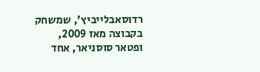רדוסאבלייביץ', שמשחק בקבוצה מאז 2009, ופטאר סוסניאר, אחד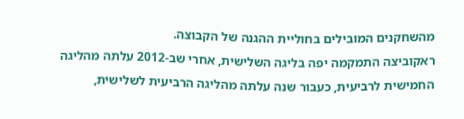מהשחקנים המובילים בחוליית ההגנה של הקבוצה.
ראקוביצה התמקמה יפה בליגה השלישית, אחרי שב-2012 עלתה מהליגה החמישית לרביעית, כעבור שנה עלתה מהליגה הרביעית לשלישית,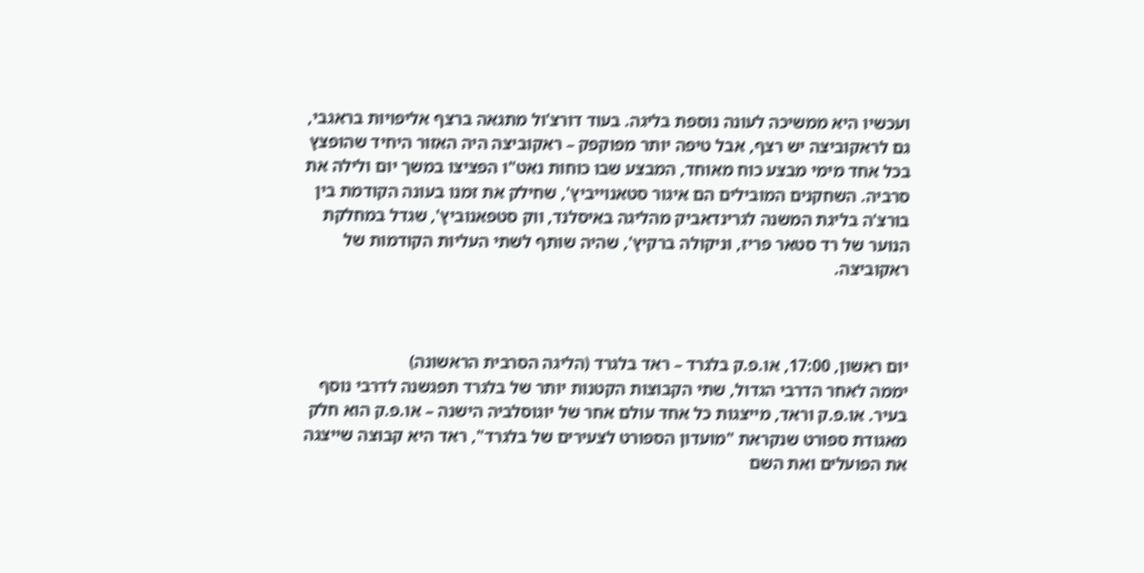ועכשיו היא ממשיכה לעונה נוספת בליגה. בעוד דורצ'ול מתגאה ברצף אליפויות בראגבי, גם לראקוביצה יש רצף, אבל טיפה יותר מפוקפק – ראקוביצה היה האזור היחיד שהופצץ בכל אחד מימי מבצע כוח מאוחד, המבצע שבו כוחות נאט"ו הפציצו במשך יום ולילה את סרביה. השחקנים המובילים הם איגור סטאנוייביץ', שחילק את זמנו בעונה הקודמת בין בורצ'ה בליגת המשנה לגרינדאביק מהליגה באיסלנד, ווק סטפאנוביץ', שגדל במחלקת הנוער של רד סטאר פריז, וניקולה ברקיץ', שהיה שותף לשתי העליות הקודמות של ראקוביצה.



יום ראשון, 17:00, או.פ.ק בלגרד – ראד בלגרד (הליגה הסרבית הראשונה)
יממה לאחר הדרבי הגדול, שתי הקבוצות הקטנות יותר של בלגרד תפגשנה לדרבי נוסף בעיר. או.פ.ק וראד, מייצגות כל אחד עולם אחר של יוגוסלביה הישנה – או.פ.ק הוא חלק מאגודת ספורט שנקראת "מועדון הספורט לצעירים של בלגרד", ראד היא קבוצה שייצגה את הפועלים ואת השם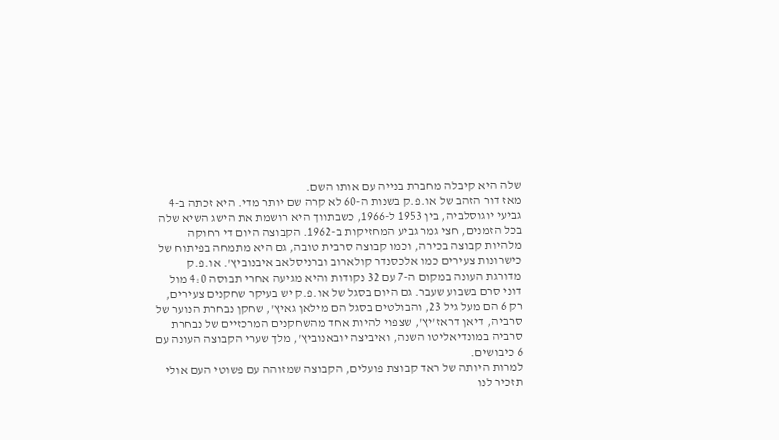שלה היא קיבלה מחברת בנייה עם אותו השם.
מאז דור הזהב של או.פ.ק בשנות ה-60 לא קרה שם יותר מדי. היא זכתה ב-4 גביעי יוגוסלביה, בין 1953 ל-1966, כשבתווך היא רושמת את הישג השיא שלה בכל הזמנים, חצי גמר גביע המחזיקות ב-1962. הקבוצה היום די רחוקה מלהיות קבוצה בכירה, וכמו קבוצה סרבית טובה, גם היא מתמחה בפיתוח של כישרונות צעירים כמו אלכסנדר קולארוב וברניסלאב איבנוביץ'. או.פ.ק מדורגת העונה במקום ה-7 עם 32 נקודות והיא מגיעה אחרי תבוסה 4:0 מול דוני סרם בשבוע שעבר. גם היום בסגל של או.פ.ק יש בעיקר שחקנים צעירים, רק 6 הם מעל גיל 23, והבולטים בסגל הם מילאן גאיץ', שחקן נבחרת הנוער של סרביה, דיאן דראז'יץ', שצפוי להיות אחד מהשחקנים המרכזיים של נבחרת סרביה במונדיאליטו השנה, ואיביצה יובאנוביץ', מלך שערי הקבוצה העונה עם 6 כיבושים.
למרות היותה של ראד קבוצת פועלים, הקבוצה שמזוהה עם פשוטי העם אולי תזכיר לנו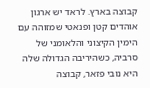קבוצה בארץ. לראד יש ארגון אוהדים קטן ופנאטי שמזוהה עם הימין הקיצוני והלאומני של סרביה, כשהיריבה הגדולה שלה היא נובי פזאר, קבוצה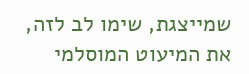שמייצגת, שימו לב לזה, את המיעוט המוסלמי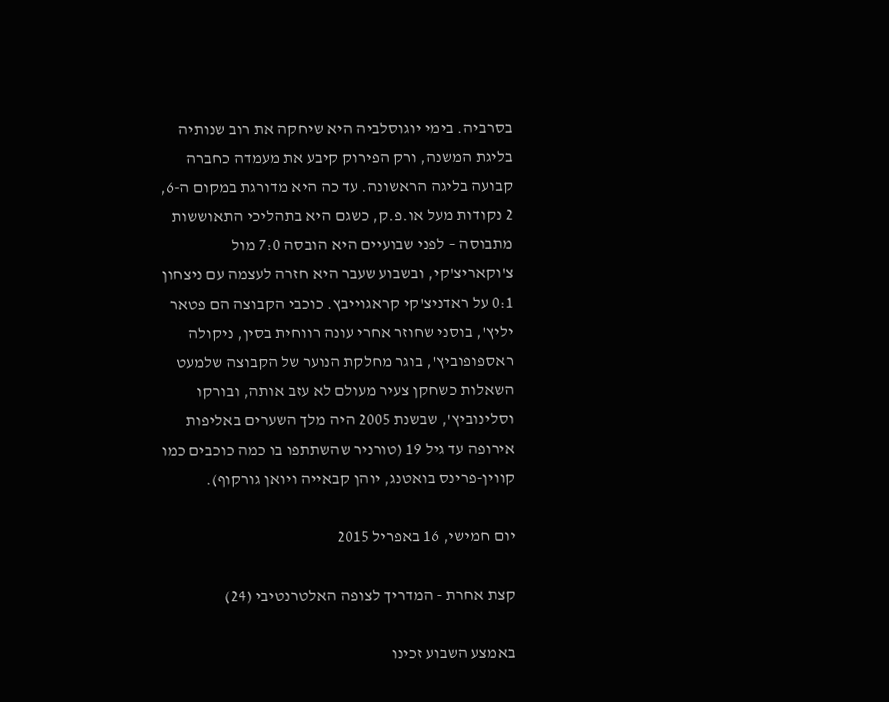בסרביה. בימי יוגוסלביה היא שיחקה את רוב שנותיה בליגת המשנה, ורק הפירוק קיבע את מעמדה כחברה קבועה בליגה הראשונה. עד כה היא מדורגת במקום ה-6, 2 נקודות מעל או.פ.ק, כשגם היא בתהליכי התאוששות מתבוסה – לפני שבועיים היא הובסה 7:0 מול צ'וקאריצ'קי, ובשבוע שעבר היא חזרה לעצמה עם ניצחון 0:1 על ראדניצ'קי קראגוייבץ. כוכבי הקבוצה הם פטאר יליץ', בוסני שחוזר אחרי עונה רווחית בסין, ניקולה ראספופוביץ', בוגר מחלקת הנוער של הקבוצה שלמעט השאלות כשחקן צעיר מעולם לא עזב אותה, ובורקו וסלינוביץ', שבשנת 2005 היה מלך השערים באליפות אירופה עד גיל 19 (טורניר שהשתתפו בו כמה כוכבים כמו קווין-פרינס בואטנג, יוהן קבאייה ויואן גורקוף).

יום חמישי, 16 באפריל 2015

קצת אחרת - המדריך לצופה האלטרנטיבי (24)

באמצע השבוע זכינו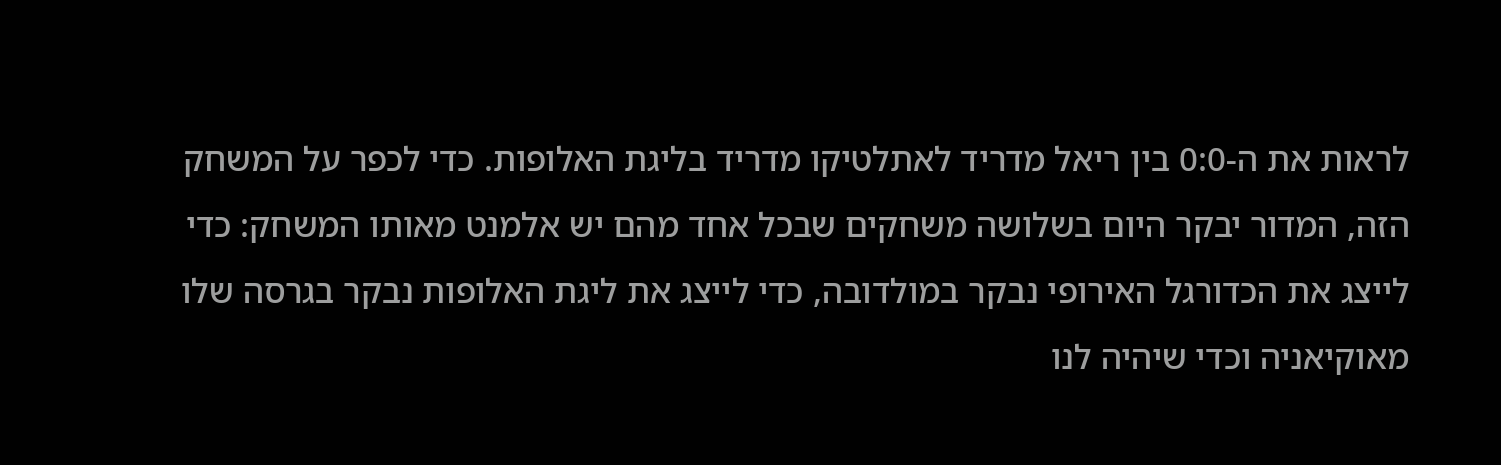לראות את ה-0:0 בין ריאל מדריד לאתלטיקו מדריד בליגת האלופות. כדי לכפר על המשחק הזה, המדור יבקר היום בשלושה משחקים שבכל אחד מהם יש אלמנט מאותו המשחק: כדי לייצג את הכדורגל האירופי נבקר במולדובה, כדי לייצג את ליגת האלופות נבקר בגרסה שלו מאוקיאניה וכדי שיהיה לנו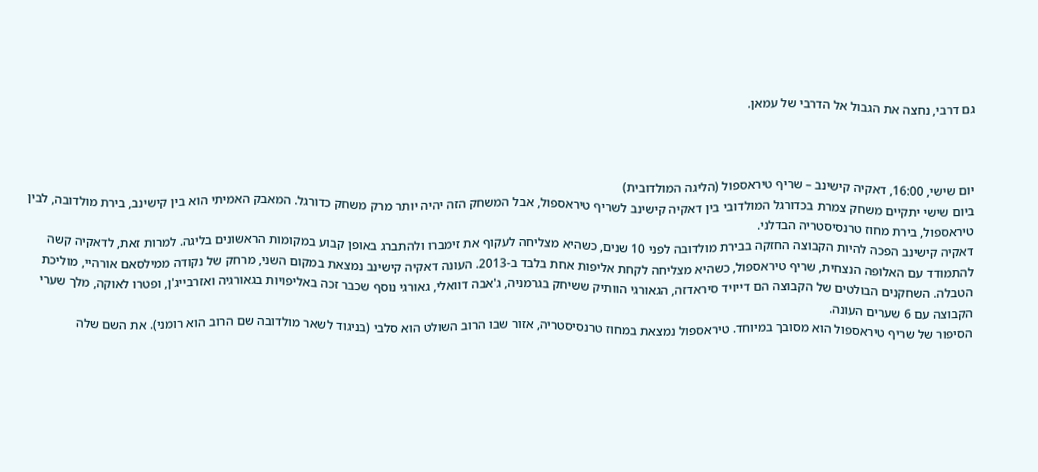גם דרבי, נחצה את הגבול אל הדרבי של עמאן.



יום שישי, 16:00, דאקיה קישינב – שריף טיראספול (הליגה המולדובית)
ביום שישי יתקיים משחק צמרת בכדורגל המולדובי בין דאקיה קישינב לשריף טיראספול, אבל המשחק הזה יהיה יותר מרק משחק כדורגל. המאבק האמיתי הוא בין קישינב, בירת מולדובה, לבין טיראספול, בירת מחוז טרנסיסטריה הבדלני.
דאקיה קישינב הפכה להיות הקבוצה החזקה בבירת מולדובה לפני 10 שנים, כשהיא מצליחה לעקוף את זימברו ולהתברג באופן קבוע במקומות הראשונים בליגה. למרות זאת, לדאקיה קשה להתמודד עם האלופה הנצחית, שריף טיראספול, כשהיא מצליחה לקחת אליפות אחת בלבד ב-2013. העונה דאקיה קישינב נמצאת במקום השני, מרחק של נקודה ממילסאם אורהיי, מוליכת הטבלה. השחקנים הבולטים של הקבוצה הם דייויד סיראדזה, הגאורגי הוותיק ששיחק בגרמניה, ג'אבה דוואלי, גאורגי נוסף שכבר זכה באליפויות בגאורגיה ואזרבייג'ן, ופטרו לאוקה, מלך שערי הקבוצה עם 6 שערים העונה.
הסיפור של שריף טיראספול הוא מסובך במיוחד. טיראספול נמצאת במחוז טרנסיסטריה, אזור שבו הרוב השולט הוא סלבי (בניגוד לשאר מולדובה שם הרוב הוא רומני). את השם שלה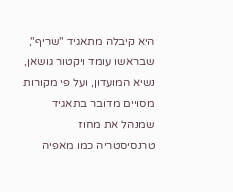היא קיבלה מתאגיד "שריף", שבראשו עומד ויקטור גושאן, נשיא המועדון, ועל פי מקורות מסויים מדובר בתאגיד שמנהל את מחוז טרנסיסטריה כמו מאפיה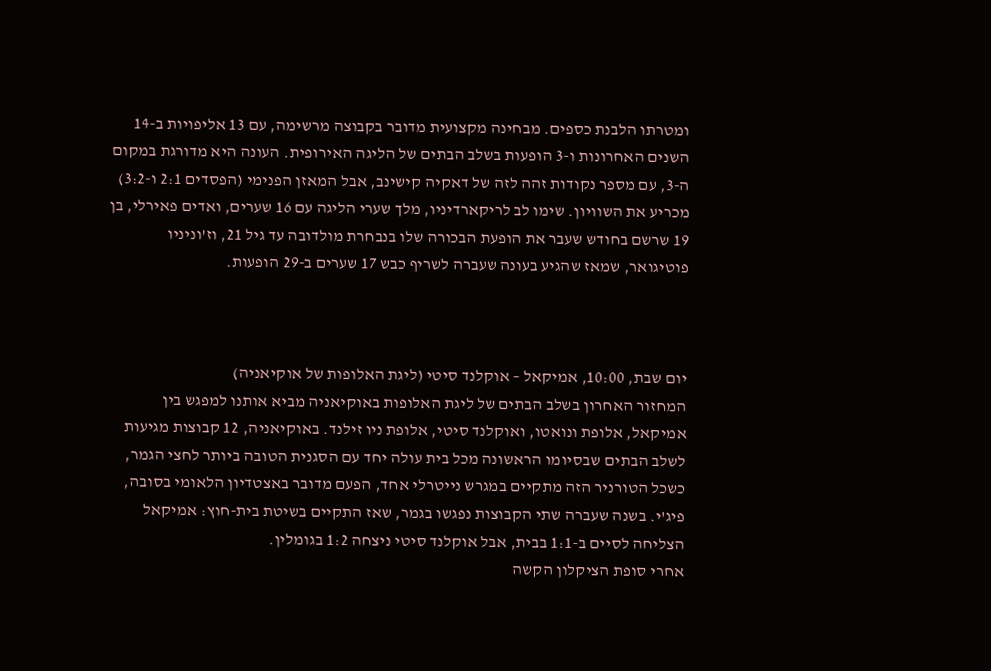ומטרתו הלבנת כספים. מבחינה מקצועית מדובר בקבוצה מרשימה, עם 13 אליפויות ב-14 השנים האחרונות ו-3 הופעות בשלב הבתים של הליגה האירופית. העונה היא מדורגת במקום ה-3, עם מספר נקודות זהה לזה של דאקיה קישינב, אבל המאזן הפנימי (הפסדים 2:1 ו-3:2) מכריע את השוויון. שימו לב לריקארדיניו, מלך שערי הליגה עם 16 שערים, ואדים פאירלי, בן 19 שרשם בחודש שעבר את הופעת הבכורה שלו בנבחרת מולדובה עד גיל 21, וז'וניניו פוטיגואר, שמאז שהגיע בעונה שעברה לשריף כבש 17 שערים ב-29 הופעות.



יום שבת, 10:00, אמיקאל – אוקלנד סיטי (ליגת האלופות של אוקיאניה)
המחזור האחרון בשלב הבתים של ליגת האלופות באוקיאניה מביא אותנו למפגש בין אמיקאל, אלופת ונואטו, ואוקלנד סיטי, אלופת ניו זילנד. באוקיאניה, 12 קבוצות מגיעות לשלב הבתים שבסיומו הראשונה מכל בית עולה יחד עם הסגנית הטובה ביותר לחצי הגמר, כשכל הטורניר הזה מתקיים במגרש נייטרלי אחד, הפעם מדובר באצטדיון הלאומי בסובה, פיג'י. בשנה שעברה שתי הקבוצות נפגשו בגמר, שאז התקיים בשיטת בית-חוץ: אמיקאל הצליחה לסיים ב-1:1 בבית, אבל אוקלנד סיטי ניצחה 1:2 בגומלין.
אחרי סופת הציקלון הקשה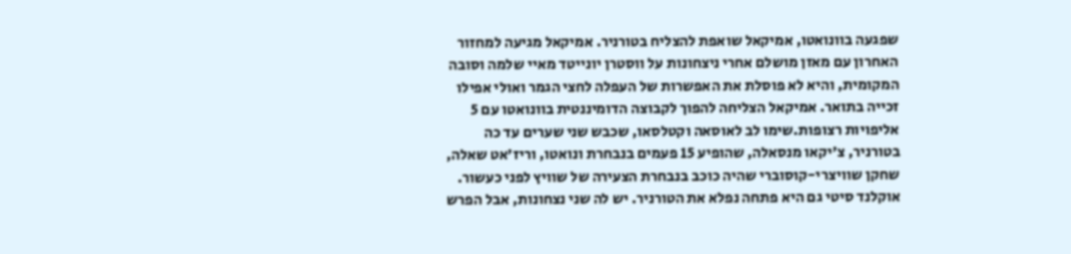שפגעה בוונואטו, אמיקאל שואפת להצליח בטורניר. אמיקאל מגיעה למחזור האחרון עם מאזן מושלם אחרי ניצחונות על ווסטרן יונייטד מאיי שלמה וסובה המקומית, והיא לא פוסלת את האפשרות של העפלה לחצי הגמר ואולי אפילו זכייה בתואר. אמיקאל הצליחה להפוך לקבוצה הדומיננטית בוונואטו עם 5 אליפויות רצופות.שימו לב לאוסאה וקטלסאו, שכבש שני שערים עד כה בטורניר, צ'יקאו מנסאלה, שהופיע 15 פעמים בנבחרת ונואטו, וריז'אט שאלה, שחקן שוויצרי-קוסוברי שהיה כוכב בנבחרת הצעירה של שוויץ לפני כעשור.
אוקלנד סיטי גם היא פתחה נפלא את הטורניר. יש לה שני נצחונות, אבל הפרש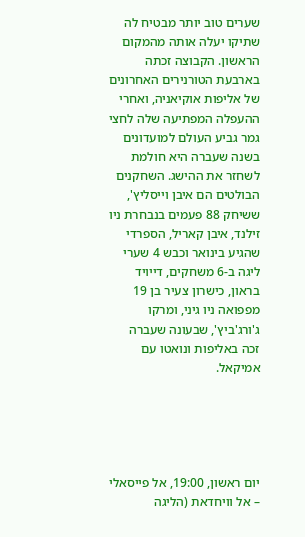שערים טוב יותר מבטיח לה שתיקו יעלה אותה מהמקום הראשון. הקבוצה זכתה בארבעת הטורנירים האחרונים של אליפות אוקיאניה, ואחרי ההעפלה המפתיעה שלה לחצי גמר גביע העולם למועדונים בשנה שעברה היא חולמת לשחזר את ההישג. השחקנים הבולטים הם איבן וייסליץ', ששיחק 88 פעמים בנבחרת ניו זילנד, איבן קאריל, הספרדי שהגיע בינואר וכבש 4 שערי ליגה ב-6 משחקים, דייויד בראון, כישרון צעיר בן 19 מפפואה ניו גיני, ומרקו ג'ורג'ביץ', שבעונה שעברה זכה באליפות ונואטו עם אמיקאל.





יום ראשון, 19:00, אל פייסאלי – אל וויחדאת (הליגה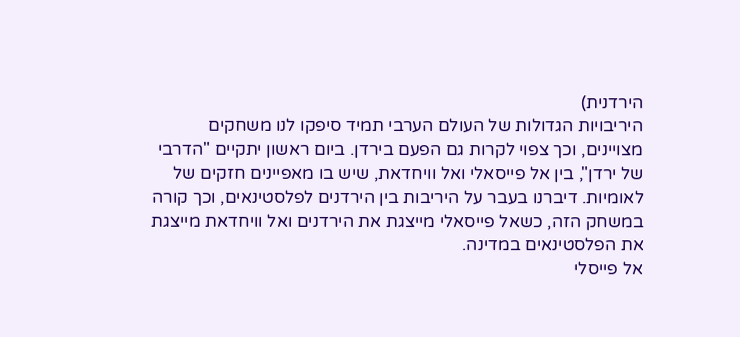הירדנית)
היריבויות הגדולות של העולם הערבי תמיד סיפקו לנו משחקים מצויינים, וכך צפוי לקרות גם הפעם בירדן. ביום ראשון יתקיים "הדרבי של ירדן", בין אל פייסאלי ואל וויחדאת, שיש בו מאפיינים חזקים של לאומיות. דיברנו בעבר על היריבות בין הירדנים לפלסטינאים, וכך קורה במשחק הזה, כשאל פייסאלי מייצגת את הירדנים ואל וויחדאת מייצגת את הפלסטינאים במדינה.
אל פייסלי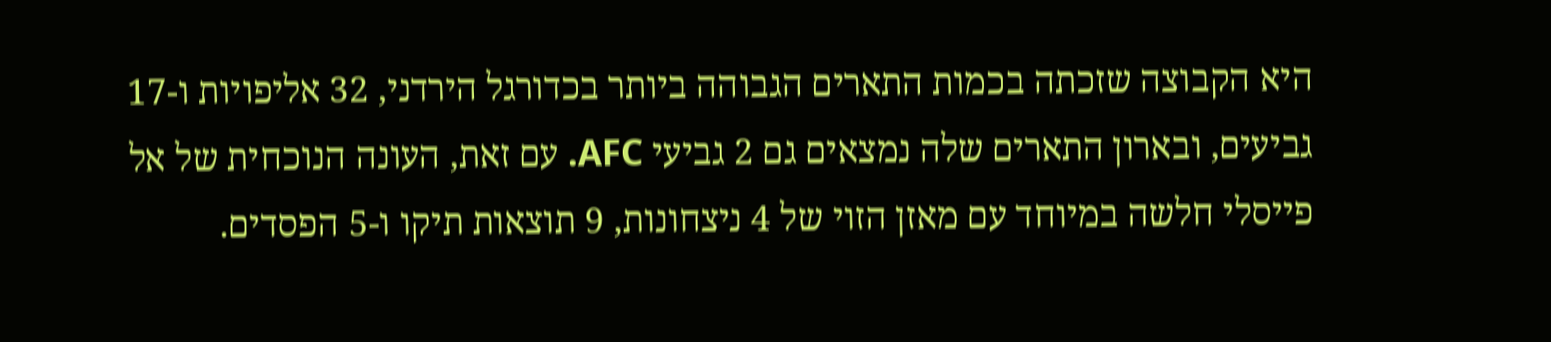היא הקבוצה שזכתה בכמות התארים הגבוהה ביותר בכדורגל הירדני, 32 אליפויות ו-17 גביעים, ובארון התארים שלה נמצאים גם 2 גביעי AFC. עם זאת, העונה הנוכחית של אל פייסלי חלשה במיוחד עם מאזן הזוי של 4 ניצחונות, 9 תוצאות תיקו ו-5 הפסדים.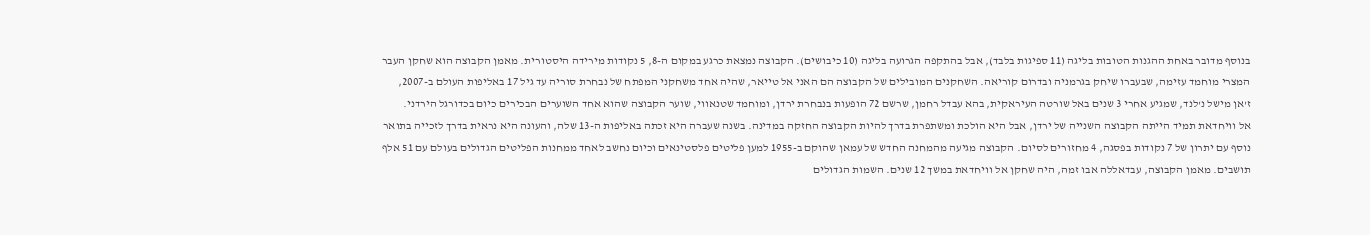בנוסף מדובר באחת ההגנות הטובות בליגה (11 ספיגות בלבד), אבל בהתקפה הגרועה בליגה (10 כיבושים). הקבוצה נמצאת כרגע במקום ה-8, 5 נקודות מירידה היסטורית. מאמן הקבוצה הוא שחקן העבר המצרי מוחמד עזימה, שבעברו שיחק בגרמניה ובדרום קוריאה. השחקנים המובילים של הקבוצה הם האני אל טייאר, שהיה אחד משחקני המפתח של נבחרת סוריה עד גיל 17 באליפות העולם ב-2007, ז'אן מישל נ'לנד, שמגיע אחרי 3 שנים באל שורטה העיראקית, בהא עבדל רחמן, שרשם 72 הופעות בנבחרת ירדן, ומוחמד שטנאווי, שוער הקבוצה שהוא אחד השוערים הבכירים כיום בכדורגל הירדני.
אל וויחדאת תמיד הייתה הקבוצה השנייה של ירדן, אבל היא הולכת ומשתפרת בדרך להיות הקבוצה החזקה במדינה. בשנה שעברה היא זכתה באליפות ה-13 שלה, והעונה היא נראית בדרך לזכייה בתואר נוסף עם יתרון של 7 נקודות בפסגה, 4 מחזורים לסיום. הקבוצה מגיעה מהמחנה החדש של עמאן שהוקם ב-1955 למען פליטים פלסטינאים וכיום נחשב לאחד ממחנות הפליטים הגדולים בעולם עם 51 אלף תושבים. מאמן הקבוצה, עבדאללה אבו זמה, היה שחקן אל וויחדאת במשך 12 שנים. השמות הגדולים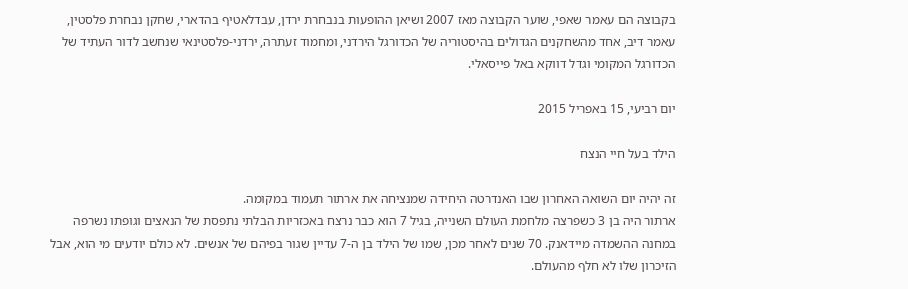בקבוצה הם עאמר שאפי, שוער הקבוצה מאז 2007 ושיאן ההופעות בנבחרת ירדן, עבדלאטיף בהדארי, שחקן נבחרת פלסטין, עאמר דיב, אחד מהשחקנים הגדולים בהיסטוריה של הכדורגל הירדני, ומחמוד זעתרה, ירדני-פלסטינאי שנחשב לדור העתיד של הכדורגל המקומי וגדל דווקא באל פייסאלי.

יום רביעי, 15 באפריל 2015

הילד בעל חיי הנצח

זה יהיה יום השואה האחרון שבו האנדרטה היחידה שמנציחה את ארתור תעמוד במקומה.
ארתור היה בן 3 כשפרצה מלחמת העולם השנייה, בגיל 7 הוא כבר נרצח באכזריות הבלתי נתפסת של הנאצים וגופתו נשרפה במחנה ההשמדה מיידאנק. 70 שנים לאחר מכן, שמו של הילד בן ה-7 עדיין שגור בפיהם של אנשים. לא כולם יודעים מי הוא, אבל הזיכרון שלו לא חלף מהעולם.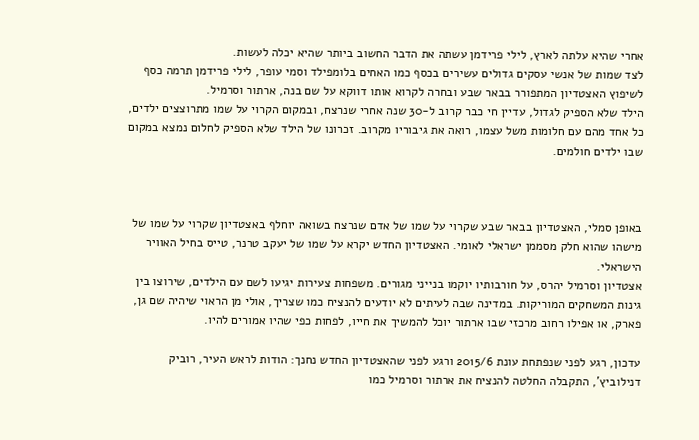אחרי שהיא עלתה לארץ, לילי פרידמן עשתה את הדבר החשוב ביותר שהיא יכלה לעשות.
לצד שמות של אנשי עסקים גדולים עשירים בכסף כמו האחים בלומפילד וסמי עופר, לילי פרידמן תרמה כסף לשיפוץ האצטדיון המתפורר בבאר שבע ובחרה לקרוא אותו דווקא על שם בנה, ארתור וסרמיל.
הילד שלא הספיק לגדול, עדיין חי כבר קרוב ל-30 שנה אחרי שנרצח, ובמקום הקרוי על שמו מתרוצצים ילדים, כל אחד מהם עם חלומות משל עצמו, רואה את גיבוריו מקרוב. זכרונו של הילד שלא הספיק לחלום נמצא במקום שבו ילדים חולמים.



באופן סמלי, האצטדיון בבאר שבע שקרוי על שמו של אדם שנרצח בשואה יוחלף באצטדיון שקרוי על שמו של מישהו שהוא חלק מסממן ישראלי לאומי. האצטדיון החדש יקרא על שמו של יעקב טרנר, טייס בחיל האוויר הישראלי.
אצטדיון וסרמיל יהרס, על חורבותיו יוקמו בנייני מגורים. משפחות צעירות יגיעו לשם עם הילדים, שירוצו בין גינות המשחקים המוריקות. במדינה שבה לעיתים לא יודעים להנציח כמו שצריך, אולי מן הראוי שיהיה שם גן, פארק, או אפילו רחוב מרכזי שבו ארתור יוכל להמשיך את חייו, לפחות כפי שהיו אמורים להיו.

עדכון, רגע לפני שנפתחת עונת 2015/6 ורגע לפני שהאצטדיון החדש נחנך: הודות לראש העיר, רוביק דנילוביץ', התקבלה החלטה להנציח את ארתור וסרמיל כמו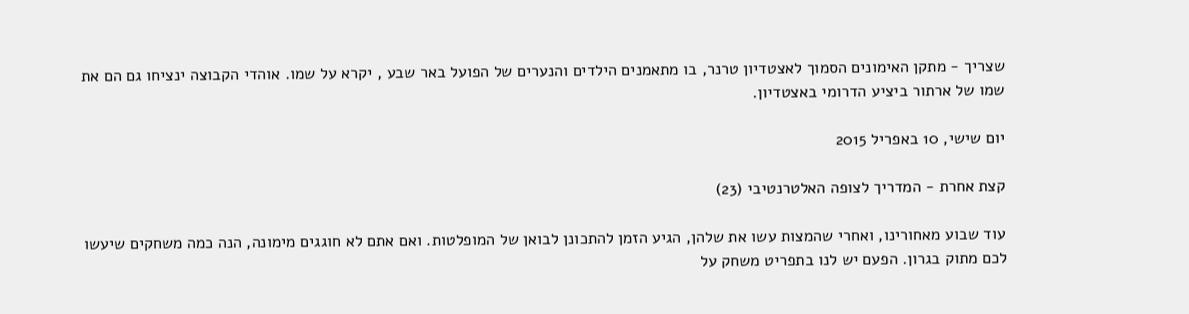שצריך - מתקן האימונים הסמוך לאצטדיון טרנר, בו מתאמנים הילדים והנערים של הפועל באר שבע , יקרא על שמו. אוהדי הקבוצה ינציחו גם הם את שמו של ארתור ביציע הדרומי באצטדיון.

יום שישי, 10 באפריל 2015

קצת אחרת - המדריך לצופה האלטרנטיבי (23)

עוד שבוע מאחורינו, ואחרי שהמצות עשו את שלהן, הגיע הזמן להתכונן לבואן של המופלטות. ואם אתם לא חוגגים מימונה, הנה כמה משחקים שיעשו לכם מתוק בגרון. הפעם יש לנו בתפריט משחק על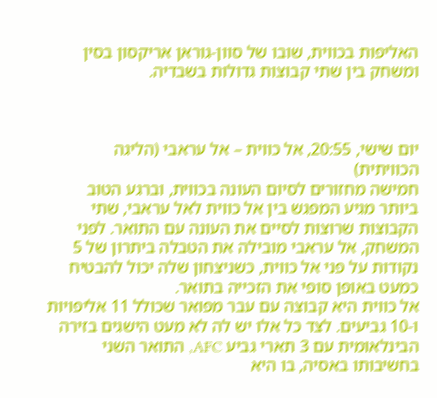האליפות בכווית, שובו של סוון-גוראן אריקסון בסין ומשחק בין שתי קבוצות גדולות בשבדיה.



יום שישי, 20:55, אל כווית – אל עראבי (הליגה הכוויתית)
חמישה מחזורים לסיום העונה בכווית, וברגע הטוב ביותר מגיע המפגש בין אל כווית לאל עראבי, שתי הקבוצות שרוצות לסיים את העונה עם התואר. לפני המשחק, אל עראבי מובילה את הטבלה ביתרון של 5 נקודות על פני אל כווית, כשניצחון שלה יכול להבטיח כמעט באופן סופי את הזכייה בתואר.
אל כווית היא קבוצה עם עבר מפואר שכולל 11 אליפויות ו-10 גביעים. לצד כל אלו יש לה לא מעט הישגים בזירה הבינלאומית עם 3 תארי גביע AFC, התואר השני בחשיבותו באסיה, בו היא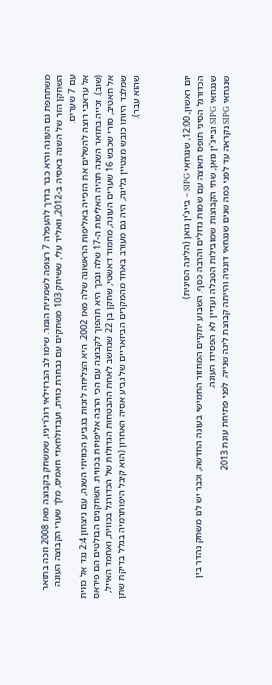משתתפת גם העונה והיא כבר בדרך להעפלה 7 רצופה לשמינית הגמר. שימו לב הברזילאי רוג'ריניו, שמשחק בקבוצה מאז 2008 וזכה בתואר השחקן הזר של השנה באסיה ב-2012, וואליד עלי, ששיחק 103 משחקים עם נבחרת כווית, ועבדולחאדי חאמיס, מלך שערי הקבוצה העונה עם 7 שערים.
אל עראבי רוצה להשלים את הזכייה באליפות הראשונה שלה מאז 2002. היא הצליחה לזכות בגביע הכוויתי השנה, עם ניצחון 2:4 נגד אל כווית (שוב). זכייה בתואר השנה תהיה האליפות ה-17 שלה ובכך היא תהפוך לקבוצה עם הכי הרבה אליפויות בכווית. השחקנים הבולטים הם פיראס אל חאטיב, סורי שכבש 16 שערים העונה, מחמוד דאשטי, שחקן בן 22 שנחשב לאחת ההבטחות הגדולות של הכדורגל בכווית, ואחמד האייל, שמלבד היותו כובש מצטיין בליגה, היה גם מעורב באחד מהמקרים הביזאריים של גביע אסיה האחרון (הוא קיבל היפותרמיה בגלל בדיקת שתן שהוא עבר).



יום ראשון, 12:00, שנגחאי SIPG – בייג'ין גואן (הליגה הסינית)
הכדורגל הסיני תופס תאוצה עם שמות גדולים והרבה כסף. השבוע יתקיים המחזור החמישי בעונה החדשה, וכבר יש לנו משחק נהדר בין שנגחאי SIPG ובייג'ין גואן, שתי הקבוצות שמובילות הטבלה ועדיין לא הפסידו העונה.
שנגחאי SIPG נקראה עד לפני כמה שנים שנגחאי דונגיה והייתה קבוצת ליגה שנייה. לפני פתיחת עונת 2013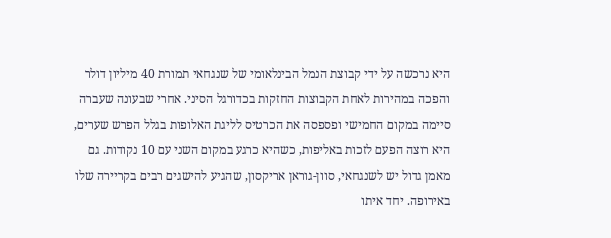היא נרכשה על ידי קבוצת הנמל הבינלאומי של שנגחאי תמורת 40 מיליון דולר והפכה במהירות לאחת הקבוצות החזקות בכדורגל הסיני. אחרי שבעונה שעברה סיימה במקום החמישי ופספסה את הכרטיס לליגת האלופות בגלל הפרש שערים, היא רוצה הפעם לזכות באליפות, כשהיא כרגע במקום השני עם 10 נקודות. גם מאמן גדול יש לשנגחאי, סוון-גוראן אריקסון, שהגיע להישגים רבים בקריירה שלו באירופה. יחד איתו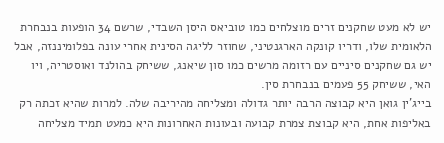יש לא מעט שחקנים זרים מוצלחים כמו טוביאס היסן השבדי, שרשם 34 הופעות בנבחרת הלאומית שלו, ודריו קונקה הארגנטיני, שחוזר לליגה הסינית אחרי עונה בפלומיננזה, אבל יש גם שחקנים סיניים עם רזומה מרשים כמו סון שיאנג, ששיחק בהולנד ואוסטריה, ויו האי, ששיחק 55 פעמים בנבחרת סין.
בייג'ין גואן היא קבוצה הרבה יותר גדולה ומצליחה מהיריבה שלה. למרות שהיא זכתה רק באליפות אחת, היא קבוצת צמרת קבועה ובעונות האחרונות היא כמעט תמיד מצליחה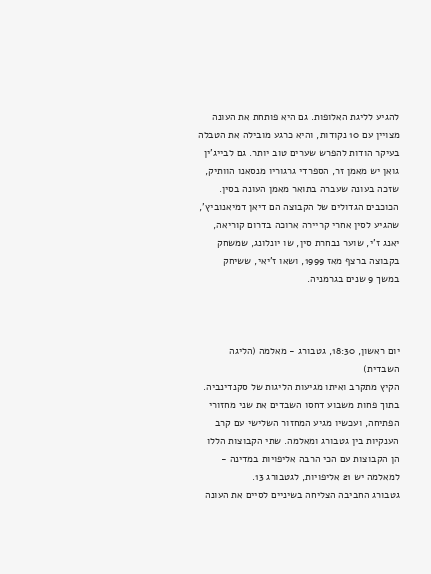להגיע לליגת האלופות. גם היא פותחת את העונה מצויין עם 10 נקודות, והיא כרגע מובילה את הטבלה בעיקר הודות להפרש שערים טוב יותר. גם לבייג'ין גואן יש מאמן זר, הספרדי גרגוריו מנסאנו הוותיק, שזכה בעונה שעברה בתואר מאמן העונה בסין. הכוכבים הגדולים של הקבוצה הם דיאן דמיאנוביץ', שהגיע לסין אחרי קריירה ארוכה בדרום קוריאה, יאנג ז'י, שוער נבחרת סין, שו יונלונג, שמשחק בקבוצה ברצף מאז 1999, ושאו ז'יאי, ששיחק במשך 9 שנים בגרמניה.



יום ראשון, 18:30, גטבורג - מאלמה (הליגה השבדית)
הקיץ מתקרב ואיתו מגיעות הליגות של סקנדינביה. בתוך פחות משבוע דחסו השבדים את שני מחזורי הפתיחה, ועכשיו מגיע המחזור השלישי עם קרב הענקיות בין גטבורג ומאלמה. שתי הקבוצות הללו הן הקבוצות עם הכי הרבה אליפויות במדינה - למאלמה יש 21 אליפויות, לגטבורג 13.
גטבורג החביבה הצליחה בשיניים לסיים את העונה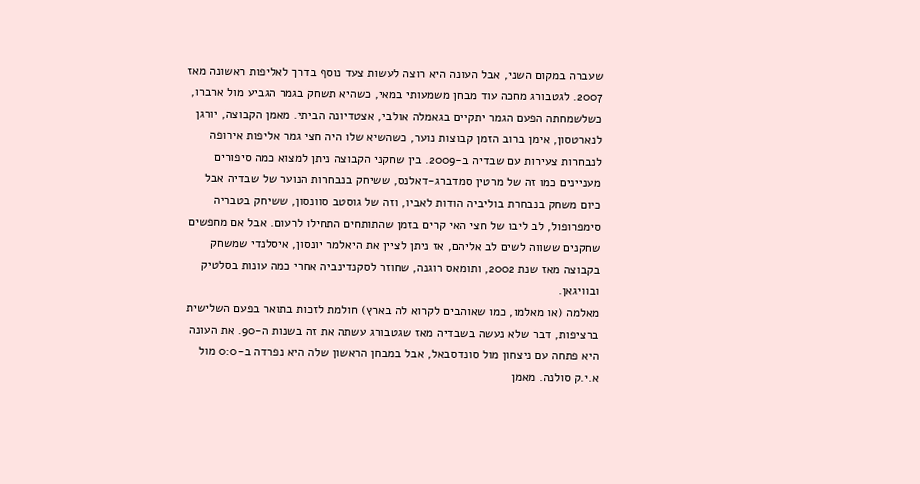שעברה במקום השני, אבל העונה היא רוצה לעשות צעד נוסף בדרך לאליפות ראשונה מאז 2007. לגטבורג מחכה עוד מבחן משמעותי במאי, כשהיא תשחק בגמר הגביע מול ארברו, כשלשמחתה הפעם הגמר יתקיים בגאמלה אולבי, אצטדיונה הביתי. מאמן הקבוצה, יורגן לנארטסון, אימן ברוב הזמן קבוצות נוער, כשהשיא שלו היה חצי גמר אליפות אירופה לנבחרות צעירות עם שבדיה ב-2009. בין שחקני הקבוצה ניתן למצוא כמה סיפורים מעניינים כמו זה של מרטין סמדברג-דאלנס, ששיחק בנבחרות הנוער של שבדיה אבל כיום משחק בנבחרת בוליביה הודות לאביו, וזה של גוסטב סוונסון, ששיחק בטבריה סימפרופול, לב ליבו של חצי האי קרים בזמן שהתותחים התחילו לרעום. אבל אם מחפשים שחקנים ששווה לשים לב אליהם, אז ניתן לציין את היאלמר יונסון, איסלנדי שמשחק בקבוצה מאז שנת 2002, ותומאס רוגנה, שחוזר לסקנדינביה אחרי כמה עונות בסלטיק ובוויגאן.
מאלמה (או מאלמו, כמו שאוהבים לקרוא לה בארץ) חולמת לזכות בתואר בפעם השלישית ברציפות, דבר שלא נעשה בשבדיה מאז שגטבורג עשתה את זה בשנות ה-90. את העונה היא פתחה עם ניצחון מול סונדסבאל, אבל במבחן הראשון שלה היא נפרדה ב-0:0 מול א.י.ק סולנה. מאמן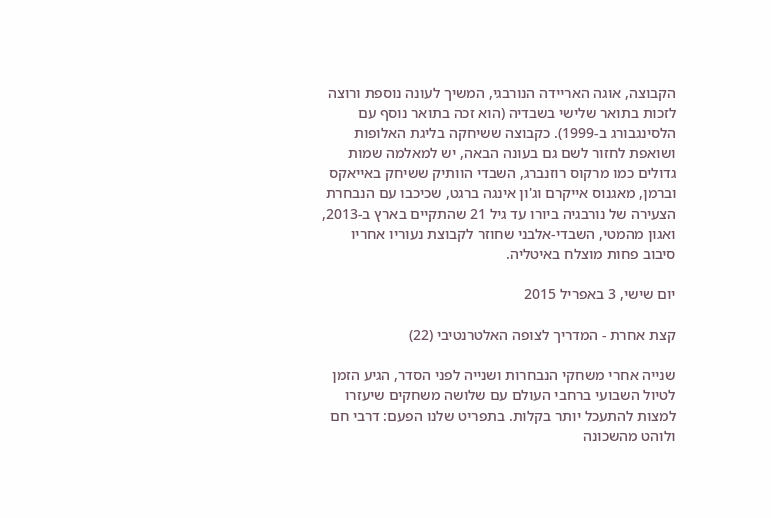הקבוצה, אוגה האריידה הנורבגי, המשיך לעונה נוספת ורוצה לזכות בתואר שלישי בשבדיה (הוא זכה בתואר נוסף עם הלסינגבורג ב-1999). כקבוצה ששיחקה בליגת האלופות ושואפת לחזור לשם גם בעונה הבאה, יש למאלמה שמות גדולים כמו מרקוס רוזנברג, השבדי הוותיק ששיחק באייאקס וברמן, מאגנוס אייקרם וג'ון אינגה ברגט, שכיכבו עם הנבחרת הצעירה של נורבגיה ביורו עד גיל 21 שהתקיים בארץ ב-2013, ואגון מהמטי, השבדי-אלבני שחוזר לקבוצת נעוריו אחריו סיבוב פחות מוצלח באיטליה.

יום שישי, 3 באפריל 2015

קצת אחרת - המדריך לצופה האלטרנטיבי (22)

שנייה אחרי משחקי הנבחרות ושנייה לפני הסדר, הגיע הזמן לטיול השבועי ברחבי העולם עם שלושה משחקים שיעזרו למצות להתעכל יותר בקלות. בתפריט שלנו הפעם: דרבי חם ולוהט מהשכונה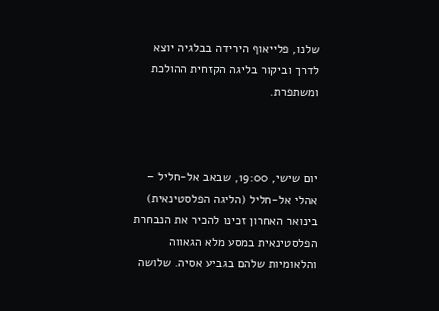שלנו, פלייאוף הירידה בבלגיה יוצא לדרך וביקור בליגה הקזחית ההולכת ומשתפרת.



יום שישי, 19:00, שבאב אל-חליל – אהלי אל-חליל (הליגה הפלסטינאית)
בינואר האחרון זכינו להכיר את הנבחרת הפלסטינאית במסע מלא הגאווה והלאומיות שלהם בגביע אסיה. שלושה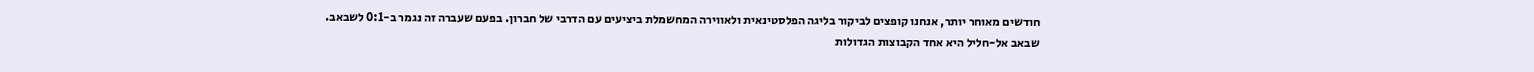חודשים מאוחר יותר, אנחנו קופצים לביקור בליגה הפלסטינאית ולאווירה המחשמלת ביציעים עם הדרבי של חברון. בפעם שעברה זה נגמר ב-0:1 לשבאב.
שבאב אל-חליל היא אחד הקבוצות הגדולות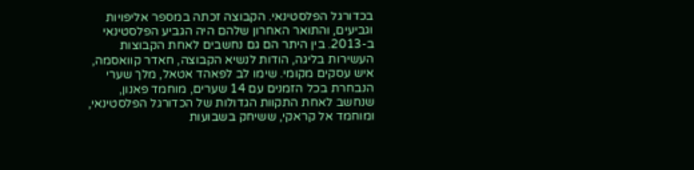בכדורגל הפלסטינאי. הקבוצה זכתה במספר אליפויות וגביעים, והתואר האחרון שלהם היה הגביע הפלסטינאי ב-2013. בין היתר הם גם נחשבים לאחת הקבוצות העשירות בליגה, הודות לנשיא הקבוצה, חאדר קוואסמה, איש עסקים מקומי. שימו לב לפאהד אטאל, מלך שערי הנבחרת בכל הזמנים עם 14 שערים, מוחמד פאנון, שנחשב לאחת התקוות הגדולות של הכדורגל הפלסטינאי, ומוחמד אל קראקי, ששיחק בשבועות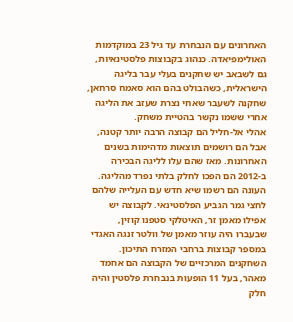האחרונים עם הנבחרת עד גיל 23 במוקדמות האולימפיאדה. כנהוג בקבוצות פלסטינאיות, גם לשבאב יש שחקנים בעלי עבר בליגה הישראלית, כשהבולט בהם הוא סאמח סרחאן, שחקנה לשעבר שאחי נצרת שעזב את הליגה אחרי ששמו נקשר בהטיית משחק.
אהלי אל-חליל הם קבוצה הרבה יותר קטנה, אבל הם רושמים תוצאות מדהימות בשנים האחרונות. מאז שהם עלו לליגה הבכירה ב-2012 הם הפכו לחלק בלתי נפרד מהליגה. העונה הם רשמו שיא חדש עם העלייה שלהם לחצי גמר הגביע הפלסטינאי. לקבוצה יש אפילו מאמן זר, האיטלקי סטפנו קוזין, שבעברו היה עוזר מאמן של וולטר זנגה האגדי במספר קבוצות ברחבי המזרח התיכון. השחקנים המרכזיים של הקבוצה הם אחמד מאהר, בעל 11 הופעות בנבחרת פלסטין והיה חלק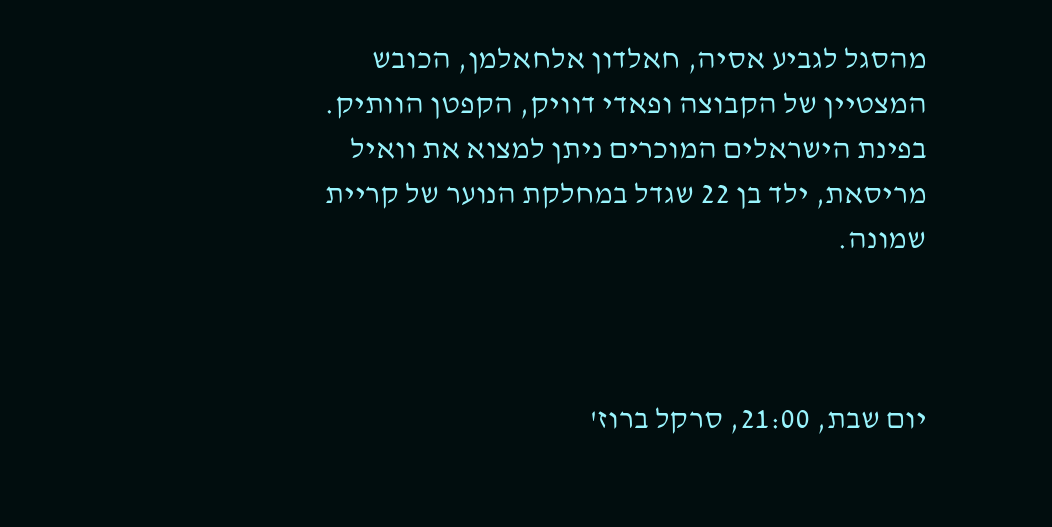מהסגל לגביע אסיה, חאלדון אלחאלמן, הכובש המצטיין של הקבוצה ופאדי דוויק, הקפטן הוותיק. בפינת הישראלים המוכרים ניתן למצוא את וואיל מריסאת, ילד בן 22 שגדל במחלקת הנוער של קריית שמונה.



יום שבת, 21:00, סרקל ברוז'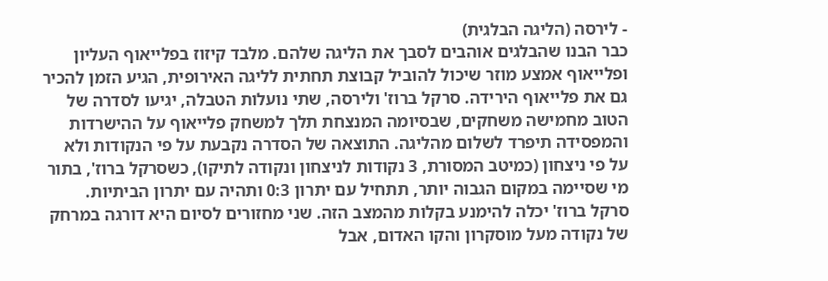- לירסה (הליגה הבלגית)
כבר הבנו שהבלגים אוהבים לסבך את הליגה שלהם. מלבד קיזוז בפלייאוף העליון ופלייאוף אמצע מוזר שיכול להוביל קבוצת תחתית לליגה האירופית, הגיע הזמן להכיר גם את פלייאוף הירידה. סרקל ברוז' ולירסה, שתי נועלות הטבלה, יגיעו לסדרה של הטוב מחמישה משחקים, שבסיומה המנצחת תלך למשחק פלייאוף על ההישרדות והמפסידה תיפרד לשלום מהליגה. התוצאה של הסדרה נקבעת על פי הנקודות ולא על פי ניצחון (כמיטב המסורת, 3 נקודות לניצחון ונקודה לתיקו), כשסרקל ברוז', בתור מי שסיימה במקום הגבוה יותר, תתחיל עם יתרון 0:3 ותהיה עם יתרון הביתיות.
סרקל ברוז' יכלה להימנע בקלות מהמצב הזה. שני מחזורים לסיום היא דורגה במרחק של נקודה מעל מוסקרון והקו האדום, אבל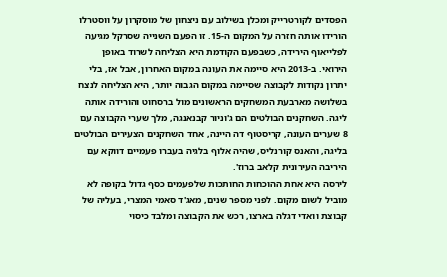הפסדים לקורטרייק ומכלן בשילוב עם ניצחון של מוסקרון על ווסטרלו הורידו אותה חזרה על המקום ה-15. זו הפעם השנייה שסרקל מגיעה לפלייאוף הירידה, כשבפעם הקודמת היא הצליחה לשרוד באופן הירואי. ב-2013 היא סיימה את העונה במקום האחרון, אבל אז, בלי יתרון נקודות לקבוצה שסיימה במקום הגבוה יותר, היא הצליחה לנצח בשלושה מארבעת המשחקים הראשונים מול ברסחוט והורידה אותה ליגה. השחקנים הבולטים הם ג'וניור קבנאנגה, מלך שערי הקבוצה עם 8 שערים העונה, קריסטוף דה היינה, אחד השחקנים הצעירים הבולטים בליגה, והאנס קורנליס, שהיה אלוף בלגיה בעברו פעמיים דווקא עם היריבה העירונית קלאב ברוז'.
לירסה היא אחת ההוכחות החותכות שלפעמים כסף גדול בקופה לא מוביל לשום מקום. לפני מספר שנים, מאג'ד סאמי המצרי, בעליה של קבוצת וואדי דגלה בארצו, רכש את הקבוצה ומלבד כיסוי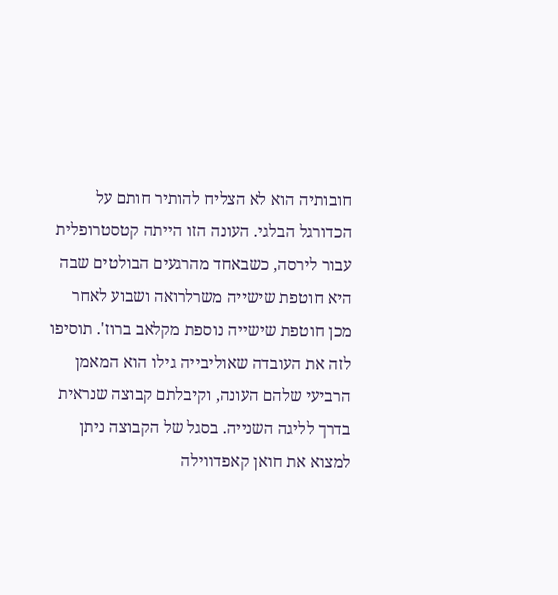חובותיה הוא לא הצליח להותיר חותם על הכדורגל הבלגי. העונה הזו הייתה קטסטרופלית עבור לירסה, כשבאחד מהרגעים הבולטים שבה היא חוטפת שישייה משרלרואה ושבוע לאחר מכן חוטפת שישייה נוספת מקלאב ברוז'. תוסיפו לזה את העובדה שאוליבייה גילו הוא המאמן הרביעי שלהם העונה, וקיבלתם קבוצה שנראית בדרך לליגה השנייה. בסגל של הקבוצה ניתן למצוא את חואן קאפדווילה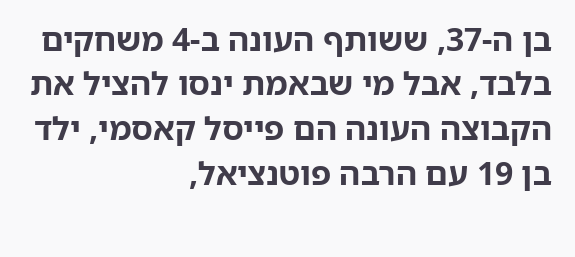בן ה-37, ששותף העונה ב-4 משחקים בלבד, אבל מי שבאמת ינסו להציל את הקבוצה העונה הם פייסל קאסמי, ילד בן 19 עם הרבה פוטנציאל,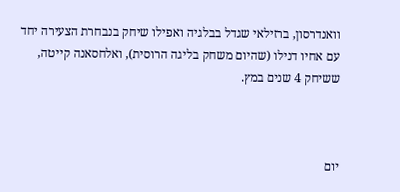וואנדרסון, ברזילאי שגדל בבלגיה ואפילו שיחק בנבחרת הצעירה יחד עם אחיו דנילו (שהיום משחק בליגה הרוסית), ואלחסאנה קייטה, ששיחק 4 שנים במץ.



יום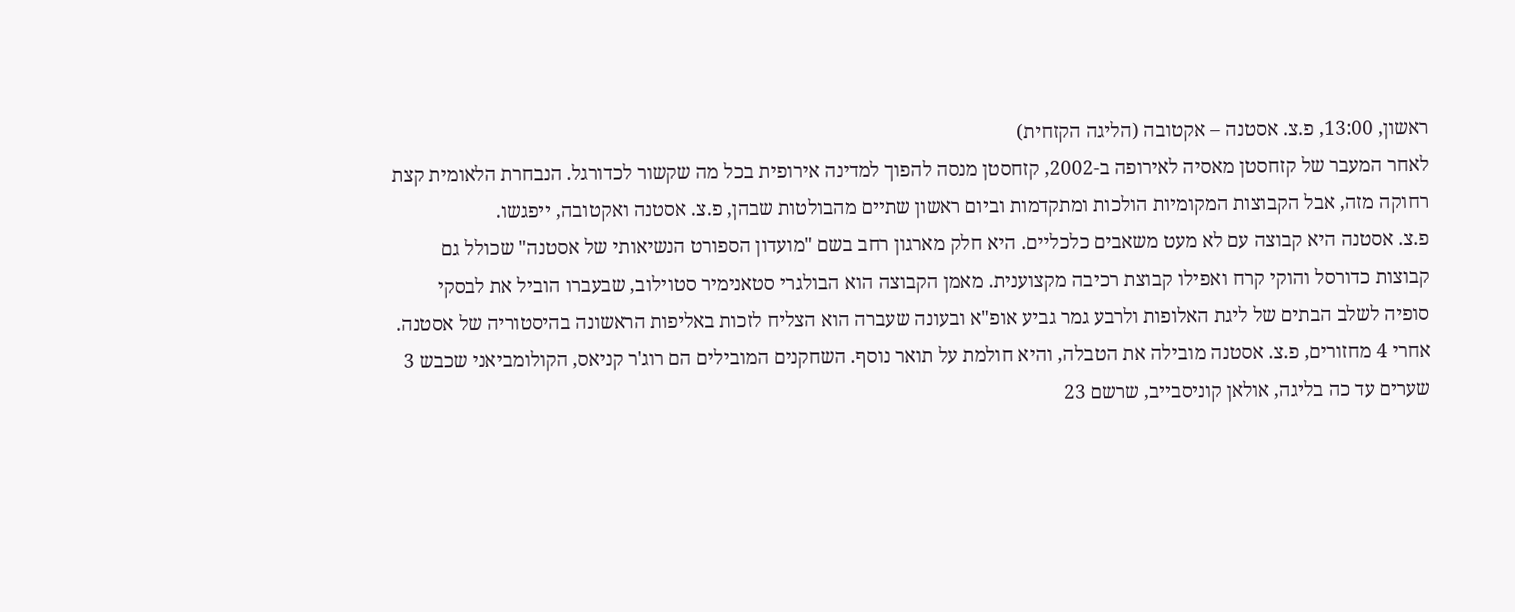ראשון, 13:00, פ.צ. אסטנה – אקטובה (הליגה הקזחית)
לאחר המעבר של קזחסטן מאסיה לאירופה ב-2002, קזחסטן מנסה להפוך למדינה אירופית בכל מה שקשור לכדורגל. הנבחרת הלאומית קצת רחוקה מזה, אבל הקבוצות המקומיות הולכות ומתקדמות וביום ראשון שתיים מהבולטות שבהן, פ.צ. אסטנה ואקטובה, ייפגשו.
פ.צ. אסטנה היא קבוצה עם לא מעט משאבים כלכליים. היא חלק מארגון רחב בשם "מועדון הספורט הנשיאותי של אסטנה" שכולל גם קבוצות כדורסל והוקי קרח ואפילו קבוצת רכיבה מקצוענית. מאמן הקבוצה הוא הבולגרי סטאנימיר סטוילוב, שבעברו הוביל את לבסקי סופיה לשלב הבתים של ליגת האלופות ולרבע גמר גביע אופ"א ובעונה שעברה הוא הצליח לזכות באליפות הראשונה בהיסטוריה של אסטנה. אחרי 4 מחזורים, פ.צ. אסטנה מובילה את הטבלה, והיא חולמת על תואר נוסף. השחקנים המובילים הם רוג'ר קניאס, הקולומביאני שכבש 3 שערים עד כה בליגה, אולאן קוניסבייב, שרשם 23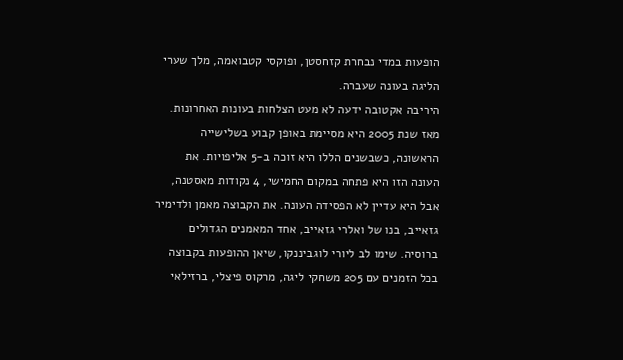הופעות במדי נבחרת קזחסטן, ופוקסי קטבואמה, מלך שערי הליגה בעונה שעברה.
היריבה אקטובה ידעה לא מעט הצלחות בעונות האחרונות. מאז שנת 2005 היא מסיימת באופן קבוע בשלישייה הראשונה, כשבשנים הללו היא זוכה ב-5 אליפויות. את העונה הזו היא פתחה במקום החמישי, 4 נקודות מאסטנה, אבל היא עדיין לא הפסידה העונה. את הקבוצה מאמן ולדימיר גזאייב, בנו של ואלרי גזאייב, אחד המאמנים הגדולים ברוסיה. שימו לב ליורי לוגביננקו, שיאן ההופעות בקבוצה בכל הזמנים עם 205 משחקי ליגה, מרקוס פיצלי, ברזילאי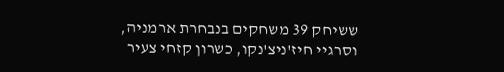ששיחק 39 משחקים בנבחרת ארמניה, וסרגיי חיז'ניצ'נקו, כשרון קזחי צעיר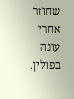שחוזר אחרי עונה בפולין.